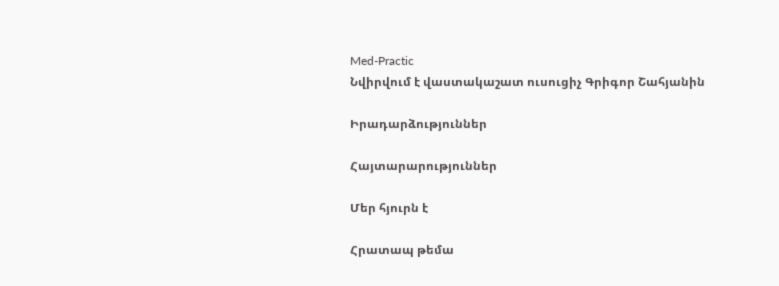Med-Practic
Նվիրվում է վաստակաշատ ուսուցիչ Գրիգոր Շահյանին

Իրադարձություններ

Հայտարարություններ

Մեր հյուրն է

Հրատապ թեմա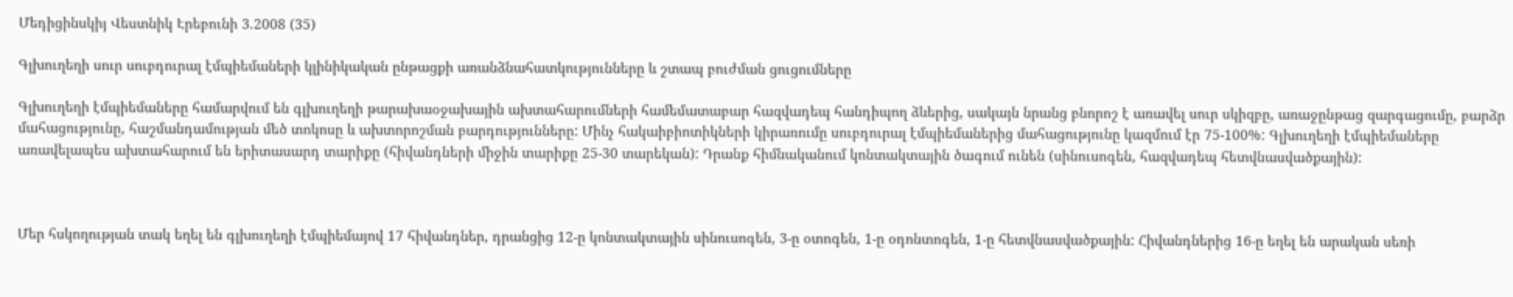Մեդիցինսկիյ Վեստնիկ Էրեբունի 3.2008 (35)

Գլխուղեղի սուր սուբդուրալ էմպիեմաների կլինիկական ընթացքի առանձնահատկությունները և շտապ բուժման ցուցումները

Գլխուղեղի էմպիեմաները համարվում են գլխուղեղի թարախաօջախային ախտահարումների համեմատաբար հազվադեպ հանդիպող ձևերից, սակայն նրանց բնորոշ է առավել սուր սկիզբը, առաջընթաց զարգացումը, բարձր մահացությունը, հաշմանդամության մեծ տոկոսը և ախտորոշման բարդությունները: Մինչ հակաիբիոտիկների կիրառումը սուբդուրալ էմպիեմաներից մահացությունը կազմում էր 75-100%: Գլխուղեղի էմպիեմաները առավելապես ախտահարում են երիտասարդ տարիքը (հիվանդների միջին տարիքը 25-30 տարեկան): Դրանք հիմնականում կոնտակտային ծագում ունեն (սինուսոգեն, հազվադեպ հետվնասվածքային):



Մեր հսկողության տակ եղել են գլխուղեղի էմպիեմայով 17 հիվանդներ, դրանցից 12-ը կոնտակտային սինուսոգեն, 3-ը օտոգեն, 1-ը օդոնտոգեն, 1-ը հետվնասվածքային: Հիվանդներից 16-ը եղել են արական սեռի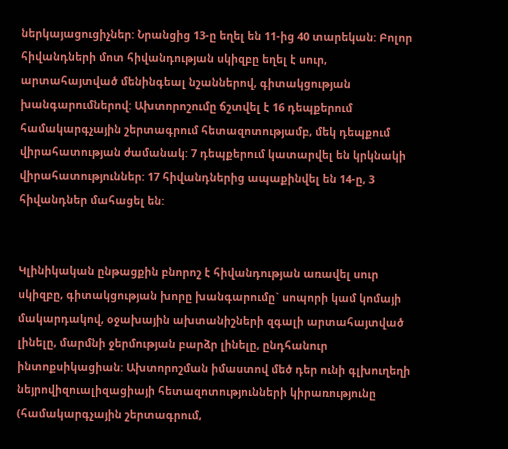ներկայացուցիչներ: Նրանցից 13-ը եղել են 11-ից 40 տարեկան: Բոլոր հիվանդների մոտ հիվանդության սկիզբը եղել է սուր, արտահայտված մենինգեալ նշաններով, գիտակցության խանգարումներով: Ախտորոշումը ճշտվել է 16 դեպքերում համակարգչային շերտագրում հետազոտությամբ, մեկ դեպքում վիրահատության ժամանակ: 7 դեպքերում կատարվել են կրկնակի վիրահատություններ: 17 հիվանդներից ապաքինվել են 14-ը, 3 հիվանդներ մահացել են:


Կլինիկական ընթացքին բնորոշ է հիվանդության առավել սուր սկիզբը, գիտակցության խորը խանգարումը` սոպորի կամ կոմայի մակարդակով, օջախային ախտանիշների զգալի արտահայտված լինելը, մարմնի ջերմության բարձր լինելը, ընդհանուր ինտոքսիկացիան: Ախտորոշման իմաստով մեծ դեր ունի գլխուղեղի նեյրովիզուալիզացիայի հետազոտությունների կիրառությունը (համակարգչային շերտագրում,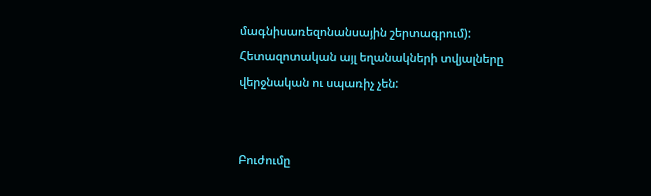մագնիսառեզոնանսային շերտագրում): Հետազոտական այլ եղանակների տվյալները վերջնական ու սպառիչ չեն:


Բուժումը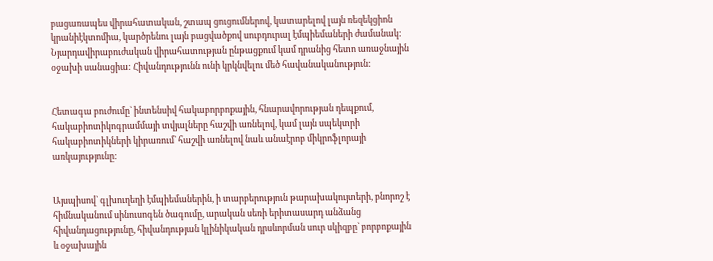բացառապես վիրահատական, շտապ ցուցումներով, կատարելով լայն ռեզեկցիոն կրանիէկտոմիա, կարծրենու լայն բացվածքով սուբդուրալ էմպիեմաների ժամանակ: Նյարդավիրաբուժական վիրահատության ընթացքում կամ դրանից հետո առաջնային օջախի սանացիա: Հիվանդությունն ունի կրկնվելու մեծ հավանականություն:


Հետագա բուժումը` ինտենսիվ հակաբորբոքային, հնարավորության դեպքում, հակաբիոտիկոգրամմայի տվյալները հաշվի առնելով, կամ լայն սպեկտրի հակաբիոտիկների կիրառում` հաշվի առնելով նաև անաէրոբ միկրոֆլորայի առկայությունը:


Այսպիսով` գլխուղեղի էմպիեմաներին, ի տարբերություն թարախակույտերի, բնորոշ է հիմնականում սինուսոգեն ծագումը, արական սեռի երիտասարդ անձանց հիվանդացությունը, հիվանդության կլինիկական դրսևորման սուր սկիզբը` բորբոքային և օջախային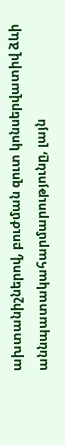ախտանիշներով, բուժման զուտ կոնսերվատիվ ձևի աննպատակահարմարությունը, լայն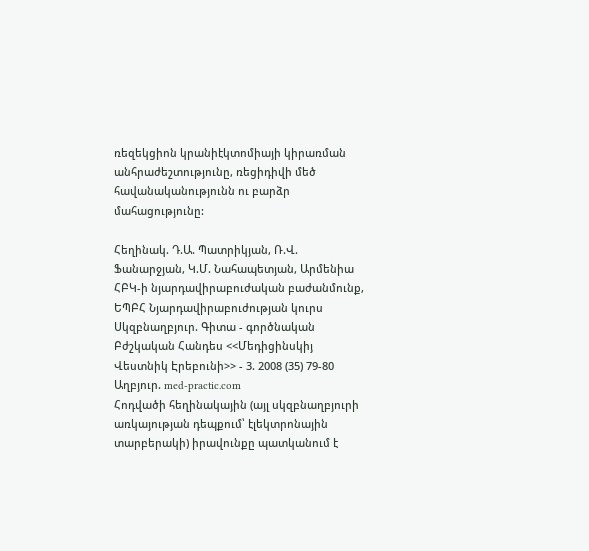ռեզեկցիոն կրանիէկտոմիայի կիրառման անհրաժեշտությունը, ռեցիդիվի մեծ հավանականությունն ու բարձր մահացությունը:

Հեղինակ. Դ.Ա. Պատրիկյան, Ռ.Վ. Ֆանարջյան, Կ.Մ. Նահապետյան, Արմենիա ՀԲԿ-ի նյարդավիրաբուժական բաժանմունք, ԵՊԲՀ Նյարդավիրաբուժության կուրս
Սկզբնաղբյուր. Գիտա - գործնական Բժշկական Հանդես <<Մեդիցինսկիյ Վեստնիկ Էրեբունի>> - 3. 2008 (35) 79-80
Աղբյուր. med-practic.com
Հոդվածի հեղինակային (այլ սկզբնաղբյուրի առկայության դեպքում՝ էլեկտրոնային տարբերակի) իրավունքը պատկանում է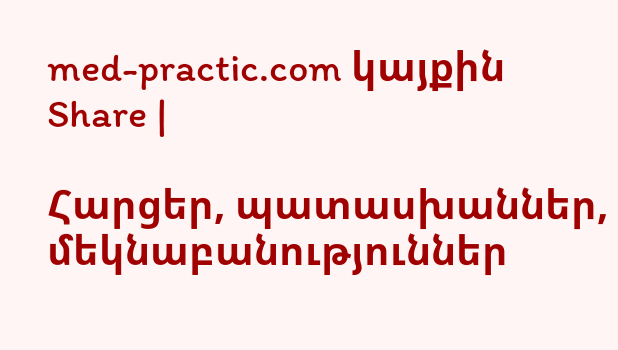med-practic.com կայքին
Share |

Հարցեր, պատասխաններ, մեկնաբանություններ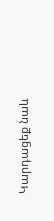Կարդացեք նաև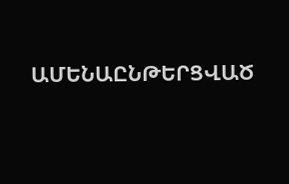ԱՄԵՆԱԸՆԹԵՐՑՎԱԾ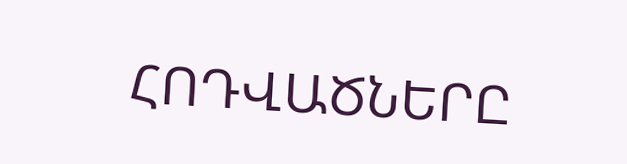ՀՈԴՎԱԾՆԵՐԸ